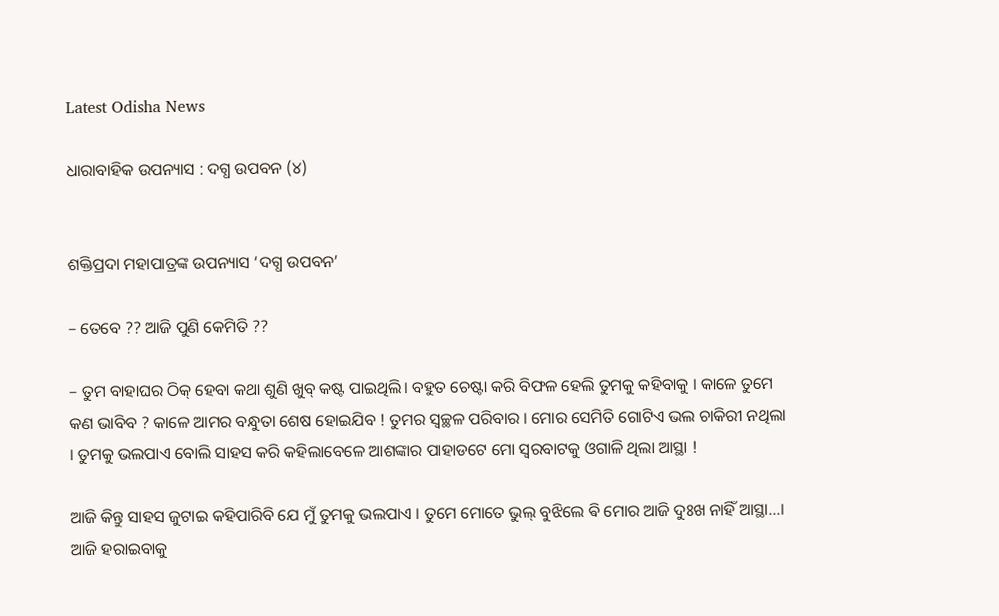Latest Odisha News

ଧାରାବାହିକ ଉପନ୍ୟାସ : ଦଗ୍ଧ ଉପବନ (୪)


ଶକ୍ତିପ୍ରଦା ମହାପାତ୍ରଙ୍କ ଉପନ୍ୟାସ ‘ଦଗ୍ଧ ଉପବନ’

– ତେବେ ?? ଆଜି ପୁଣି କେମିତି ??

– ତୁମ ବାହାଘର ଠିକ୍ ହେବା କଥା ଶୁଣି ଖୁବ୍ କଷ୍ଟ ପାଇଥିଲି। ବହୁତ ଚେଷ୍ଟା କରି ବିଫଳ ହେଲି ତୁମକୁ କହିବାକୁ । କାଳେ ତୁମେ କଣ ଭାବିବ ? କାଳେ ଆମର ବନ୍ଧୁତା ଶେଷ ହୋଇଯିବ ! ତୁମର ସ୍ୱଚ୍ଛଳ ପରିବାର । ମୋର ସେମିତି ଗୋଟିଏ ଭଲ ଚାକିରୀ ନଥିଲା । ତୁମକୁ ଭଲପାଏ ବୋଲି ସାହସ କରି କହିଲାବେଳେ ଆଶଙ୍କାର ପାହାଡଟେ ମୋ ସ୍ବରବାଟକୁ ଓଗାଳି ଥିଲା ଆସ୍ଥା !

ଆଜି କିନ୍ତୁ ସାହସ ଜୁଟାଇ କହିପାରିବି ଯେ ମୁଁ ତୁମକୁ ଭଲପାଏ । ତୁମେ ମୋତେ ଭୁଲ୍ ବୁଝିଲେ ଵି ମୋର ଆଜି ଦୁଃଖ ନାହିଁ ଆସ୍ଥା…। ଆଜି ହରାଇବାକୁ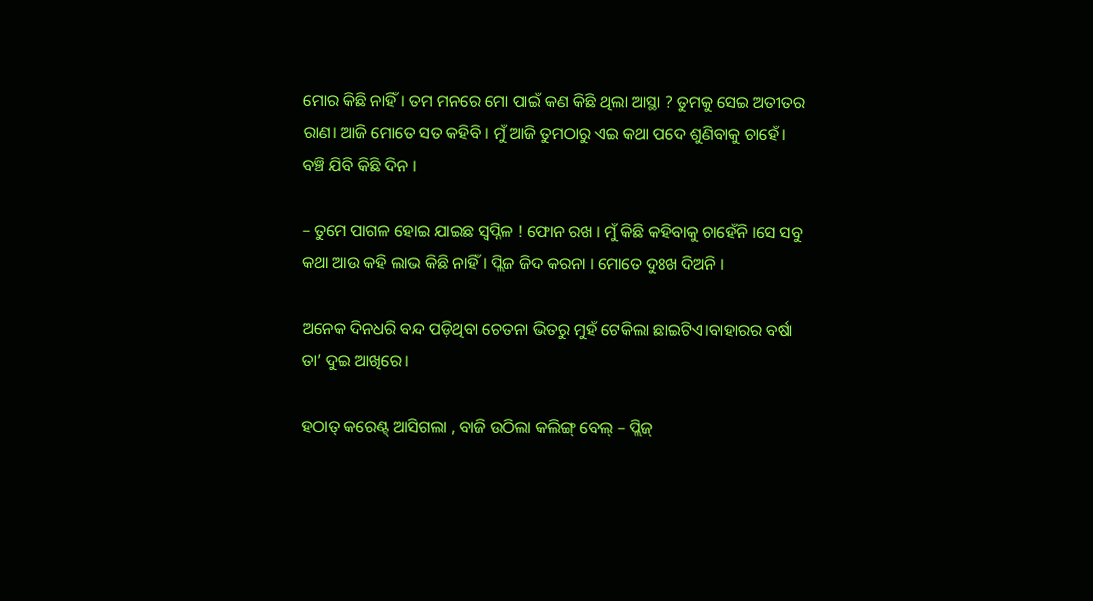ମୋର କିଛି ନାହିଁ। ତମ ମନରେ ମୋ ପାଇଁ କଣ କିଛି ଥିଲା ଆସ୍ଥା ? ତୁମକୁ ସେଇ ଅତୀତର ରାଣ। ଆଜି ମୋତେ ସତ କହିବି । ମୁଁ ଆଜି ତୁମଠାରୁ ଏଇ କଥା ପଦେ ଶୁଣିବାକୁ ଚାହେଁ। ବଞ୍ଚି ଯିବି କିଛି ଦିନ ।

– ତୁମେ ପାଗଳ ହୋଇ ଯାଇଛ ସ୍ୱପ୍ନିଳ ! ଫୋନ ରଖ । ମୁଁ କିଛି କହିବାକୁ ଚାହେଁନି ।ସେ ସବୁ କଥା ଆଉ କହି ଲାଭ କିଛି ନାହିଁ। ପ୍ଲିଜ ଜିଦ କରନା । ମୋତେ ଦୁଃଖ ଦିଅନି ।

ଅନେକ ଦିନଧରି ବନ୍ଦ ପଡ଼ିଥିବା ଚେତନା ଭିତରୁ ମୁହଁ ଟେକିଲା ଛାଇଟିଏ।ବାହାରର ବର୍ଷା ତା’ ଦୁଇ ଆଖିରେ।

ହଠାତ୍ କରେଣ୍ଟ୍ ଆସିଗଲା , ବାଜି ଉଠିଲା କଲିଙ୍ଗ୍ ବେଲ୍ – ପ୍ଲିଜ୍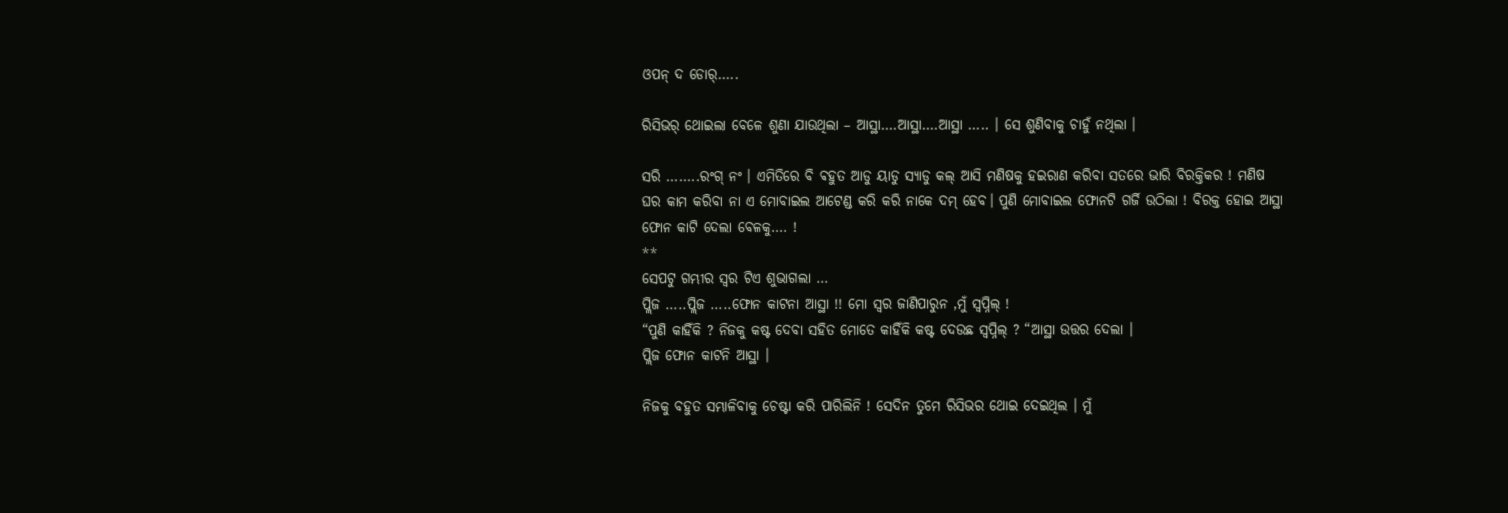ଓପନ୍ ଦ ଡୋର୍…..

ରିସିଭର୍ ଥୋଇଲା ବେଳେ ଶୁଣା ଯାଉଥିଲା – ଆସ୍ଥା….ଆସ୍ଥା….ଆସ୍ଥା ….. । ସେ ଶୁଣିବାକୁ ଚାହୁଁ ନଥିଲା ।

ସରି ……..ରଂଗ୍ ନଂ । ଏମିତିରେ ବି ଵହୁତ ଆଡୁ ୟାଡୁ ସ୍ୟାଡୁ କଲ୍ ଆସି ମଣିଷକୁ ହଇରାଣ କରିବା ସତରେ ଭାରି ବିରକ୍ତିକର ! ମଣିଷ ଘର କାମ କରିବା ନା ଏ ମୋବାଇଲ ଆଟେଣ୍ଡ କରି କରି ନାକେ ଦମ୍ ହେବ। ପୁଣି ମୋବାଇଲ ଫୋନଟି ଗର୍ଜି ଉଠିଲା ! ବିରକ୍ତ ହୋଇ ଆସ୍ଥା ଫୋନ କାଟି ଦେଲା ବେଳକୁ…. !
**
ସେପଟୁ ଗମ୍ଭୀର ସ୍ବର ଟିଏ ଶୁଭାଗଲା …
ପ୍ଲିଜ …..ପ୍ଲିଜ …..ଫୋନ କାଟନା ଆସ୍ଥା !! ମୋ ସ୍ୱର ଜାଣିପାରୁନ ,ମୁଁ ସ୍ୱପ୍ନିଲ୍ !
“ପୁଣି କାହିଁକି ? ନିଜକୁ କଷ୍ଟ ଦେବା ସହିତ ମୋତେ କାହିଁକି କଷ୍ଟ ଦେଉଛ ସ୍ୱପ୍ନିଲ୍ ? “ଆସ୍ଥା ଉତ୍ତର ଦେଲା ।
ପ୍ଲିଜ ଫୋନ କାଟନି ଆସ୍ଥା ।

ନିଜକୁ ବହୁତ ସମ୍ଭାଳିବାକୁ ଚେଷ୍ଟା କରି ପାରିଲିନି ! ସେଦିନ ତୁମେ ରିସିଭର ଥୋଇ ଦେଇଥିଲ । ମୁଁ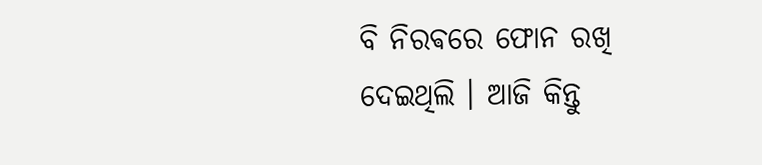ବି ନିରଵରେ ଫୋନ ରଖି ଦେଇଥିଲି । ଆଜି କିନ୍ତୁ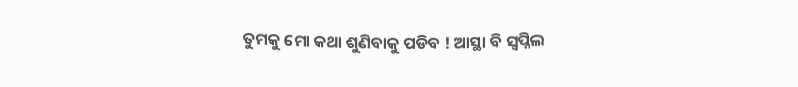ତୁମକୁ ମୋ କଥା ଶୁଣିବାକୁ ପଡିବ ! ଆସ୍ଥା ବି ସ୍ୱପ୍ନିଲ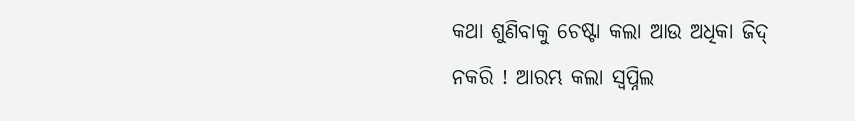କଥା ଶୁଣିବାକୁ ଚେଷ୍ଟା କଲା ଆଉ ଅଧିକା ଜିଦ୍ ନକରି ! ଆରମ୍ଭ କଲା ସ୍ୱପ୍ନିଲ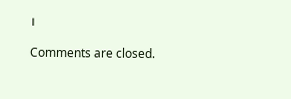।

Comments are closed.